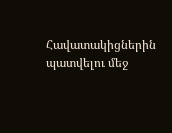Հավատակիցներին պատվելու մեջ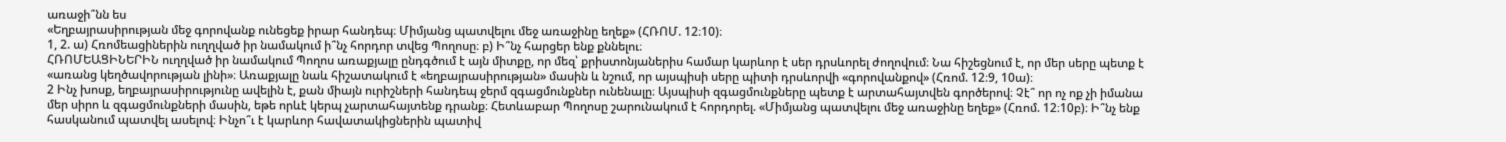առաջի՞նն ես
«Եղբայրասիրության մեջ գորովանք ունեցեք իրար հանդեպ։ Միմյանց պատվելու մեջ առաջինը եղեք» (ՀՌՈՄ. 12։10)։
1, 2. ա) Հռոմեացիներին ուղղված իր նամակում ի՞նչ հորդոր տվեց Պողոսը։ բ) Ի՞նչ հարցեր ենք քննելու։
ՀՌՈՄԵԱՑԻՆԵՐԻՆ ուղղված իր նամակում Պողոս առաքյալը ընդգծում է այն միտքը, որ մեզ՝ քրիստոնյաներիս համար կարևոր է սեր դրսևորել ժողովում։ Նա հիշեցնում է, որ մեր սերը պետք է «առանց կեղծավորության լինի»։ Առաքյալը նաև հիշատակում է «եղբայրասիրության» մասին և նշում, որ այսպիսի սերը պիտի դրսևորվի «գորովանքով» (Հռոմ. 12։9, 10ա)։
2 Ինչ խոսք, եղբայրասիրությունը ավելին է, քան միայն ուրիշների հանդեպ ջերմ զգացմունքներ ունենալը։ Այսպիսի զգացմունքները պետք է արտահայտվեն գործերով։ Չէ՞ որ ոչ ոք չի իմանա մեր սիրո և զգացմունքների մասին, եթե որևէ կերպ չարտահայտենք դրանք։ Հետևաբար Պողոսը շարունակում է հորդորել. «Միմյանց պատվելու մեջ առաջինը եղեք» (Հռոմ. 12։10բ)։ Ի՞նչ ենք հասկանում պատվել ասելով։ Ինչո՞ւ է կարևոր հավատակիցներին պատիվ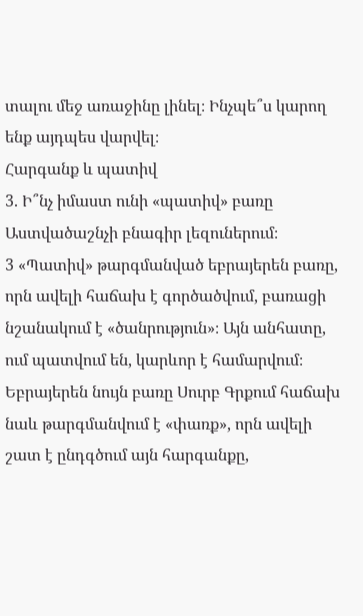տալու մեջ առաջինը լինել։ Ինչպե՞ս կարող ենք այդպես վարվել։
Հարգանք և պատիվ
3. Ի՞նչ իմաստ ունի «պատիվ» բառը Աստվածաշնչի բնագիր լեզուներում։
3 «Պատիվ» թարգմանված եբրայերեն բառը, որն ավելի հաճախ է գործածվում, բառացի նշանակում է «ծանրություն»։ Այն անհատը, ում պատվում են, կարևոր է համարվում։ Եբրայերեն նույն բառը Սուրբ Գրքում հաճախ նաև թարգմանվում է «փառք», որն ավելի շատ է ընդգծում այն հարգանքը,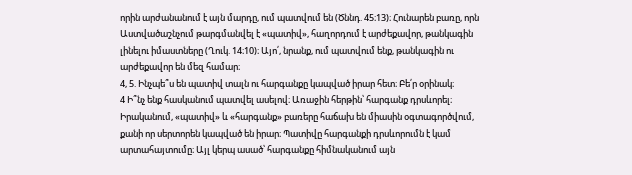որին արժանանում է այն մարդը, ում պատվում են (Ծննդ. 45։13)։ Հունարեն բառը, որն Աստվածաշնչում թարգմանվել է «պատիվ», հաղորդում է արժեքավոր, թանկագին լինելու իմաստները (Ղուկ. 14։10)։ Այո՛, նրանք, ում պատվում ենք, թանկագին ու արժեքավոր են մեզ համար։
4, 5. Ինչպե՞ս են պատիվ տալն ու հարգանքը կապված իրար հետ։ Բե՛ր օրինակ։
4 Ի՞նչ ենք հասկանում պատվել ասելով։ Առաջին հերթին՝ հարգանք դրսևորել։ Իրականում, «պատիվ» և «հարգանք» բառերը հաճախ են միասին օգտագործվում, քանի որ սերտորեն կապված են իրար։ Պատիվը հարգանքի դրսևորումն է կամ արտահայտումը։ Այլ կերպ ասած՝ հարգանքը հիմնականում այն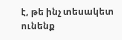է, թե ինչ տեսակետ ունենք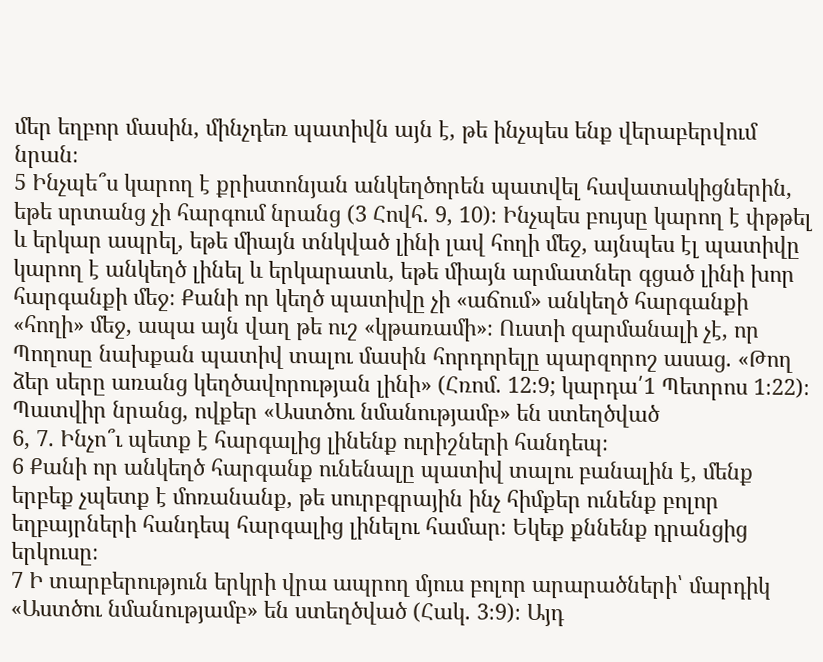մեր եղբոր մասին, մինչդեռ պատիվն այն է, թե ինչպես ենք վերաբերվում նրան։
5 Ինչպե՞ս կարող է քրիստոնյան անկեղծորեն պատվել հավատակիցներին, եթե սրտանց չի հարգում նրանց (3 Հովհ. 9, 10)։ Ինչպես բույսը կարող է փթթել և երկար ապրել, եթե միայն տնկված լինի լավ հողի մեջ, այնպես էլ պատիվը կարող է անկեղծ լինել և երկարատև, եթե միայն արմատներ գցած լինի խոր հարգանքի մեջ։ Քանի որ կեղծ պատիվը չի «աճում» անկեղծ հարգանքի «հողի» մեջ, ապա այն վաղ թե ուշ «կթառամի»։ Ուստի զարմանալի չէ, որ Պողոսը նախքան պատիվ տալու մասին հորդորելը պարզորոշ ասաց. «Թող ձեր սերը առանց կեղծավորության լինի» (Հռոմ. 12։9; կարդա՛1 Պետրոս 1։22)։
Պատվիր նրանց, ովքեր «Աստծու նմանությամբ» են ստեղծված
6, 7. Ինչո՞ւ պետք է հարգալից լինենք ուրիշների հանդեպ։
6 Քանի որ անկեղծ հարգանք ունենալը պատիվ տալու բանալին է, մենք երբեք չպետք է մոռանանք, թե սուրբգրային ինչ հիմքեր ունենք բոլոր եղբայրների հանդեպ հարգալից լինելու համար։ Եկեք քննենք դրանցից երկուսը։
7 Ի տարբերություն երկրի վրա ապրող մյուս բոլոր արարածների՝ մարդիկ «Աստծու նմանությամբ» են ստեղծված (Հակ. 3։9)։ Այդ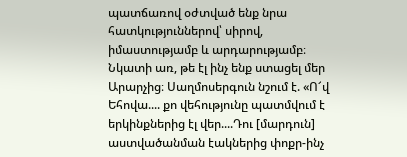պատճառով օժտված ենք նրա հատկություններով՝ սիրով, իմաստությամբ և արդարությամբ։ Նկատի առ, թե էլ ինչ ենք ստացել մեր Արարչից։ Սաղմոսերգուն նշում է. «Ո՜վ Եհովա.... քո վեհությունը պատմվում է երկինքներից էլ վեր....Դու [մարդուն] աստվածանման էակներից փոքր-ինչ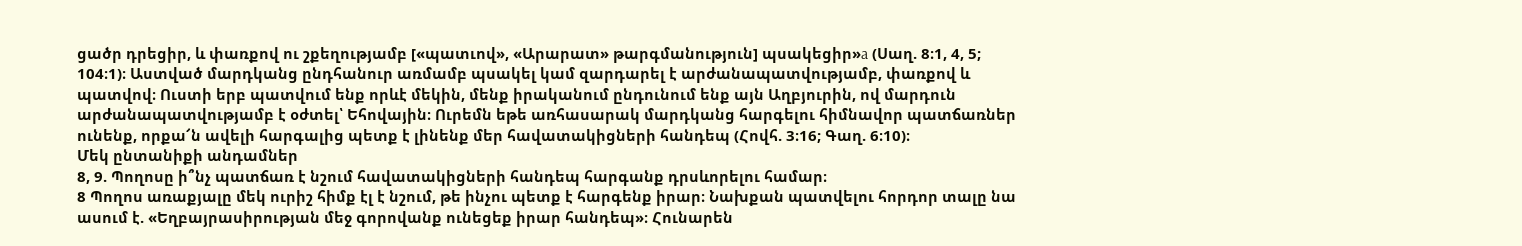ցածր դրեցիր, և փառքով ու շքեղությամբ [«պատւով», «Արարատ» թարգմանություն] պսակեցիր»a (Սաղ. 8։1, 4, 5; 104։1)։ Աստված մարդկանց ընդհանուր առմամբ պսակել կամ զարդարել է արժանապատվությամբ, փառքով և պատվով։ Ուստի երբ պատվում ենք որևէ մեկին, մենք իրականում ընդունում ենք այն Աղբյուրին, ով մարդուն արժանապատվությամբ է օժտել՝ Եհովային։ Ուրեմն եթե առհասարակ մարդկանց հարգելու հիմնավոր պատճառներ ունենք, որքա՜ն ավելի հարգալից պետք է լինենք մեր հավատակիցների հանդեպ (Հովհ. 3։16; Գաղ. 6։10)։
Մեկ ընտանիքի անդամներ
8, 9. Պողոսը ի՞նչ պատճառ է նշում հավատակիցների հանդեպ հարգանք դրսևորելու համար։
8 Պողոս առաքյալը մեկ ուրիշ հիմք էլ է նշում, թե ինչու պետք է հարգենք իրար։ Նախքան պատվելու հորդոր տալը նա ասում է. «Եղբայրասիրության մեջ գորովանք ունեցեք իրար հանդեպ»։ Հունարեն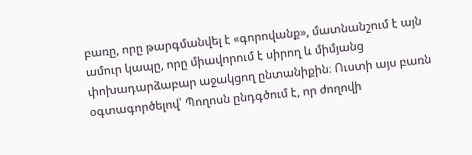բառը, որը թարգմանվել է «գորովանք», մատնանշում է այն ամուր կապը, որը միավորում է սիրող և միմյանց փոխադարձաբար աջակցող ընտանիքին։ Ուստի այս բառն օգտագործելով՝ Պողոսն ընդգծում է, որ ժողովի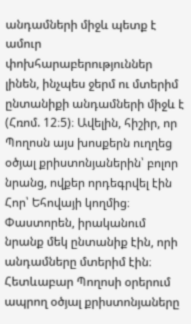անդամների միջև պետք է ամուր փոխհարաբերություններ լինեն, ինչպես ջերմ ու մտերիմ ընտանիքի անդամների միջև է (Հռոմ. 12։5)։ Ավելին, հիշիր, որ Պողոսն այս խոսքերն ուղղեց օծյալ քրիստոնյաներին՝ բոլոր նրանց, ովքեր որդեգրվել էին Հոր՝ Եհովայի կողմից։ Փաստորեն, իրականում նրանք մեկ ընտանիք էին, որի անդամները մտերիմ էին։ Հետևաբար Պողոսի օրերում ապրող օծյալ քրիստոնյաները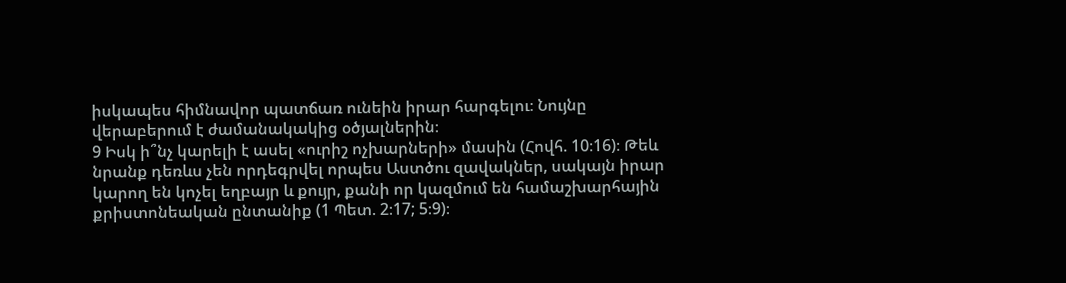իսկապես հիմնավոր պատճառ ունեին իրար հարգելու։ Նույնը վերաբերում է ժամանակակից օծյալներին։
9 Իսկ ի՞նչ կարելի է ասել «ուրիշ ոչխարների» մասին (Հովհ. 10։16)։ Թեև նրանք դեռևս չեն որդեգրվել որպես Աստծու զավակներ, սակայն իրար կարող են կոչել եղբայր և քույր, քանի որ կազմում են համաշխարհային քրիստոնեական ընտանիք (1 Պետ. 2։17; 5։9)։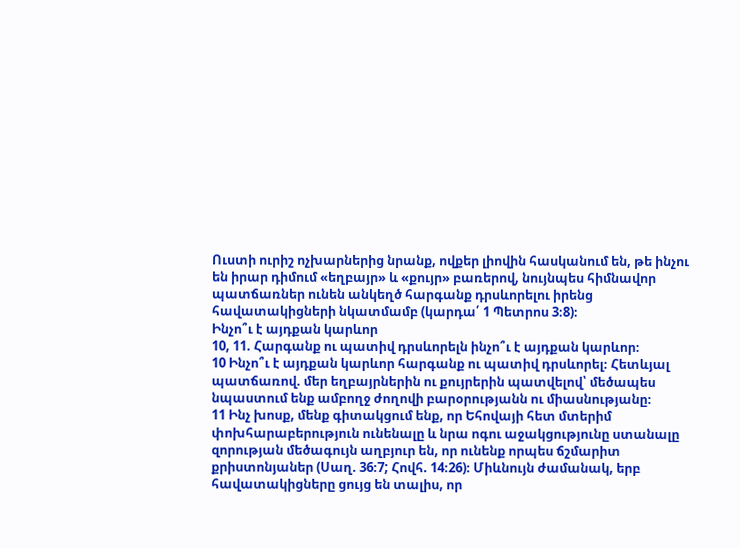Ուստի ուրիշ ոչխարներից նրանք, ովքեր լիովին հասկանում են, թե ինչու են իրար դիմում «եղբայր» և «քույր» բառերով, նույնպես հիմնավոր պատճառներ ունեն անկեղծ հարգանք դրսևորելու իրենց հավատակիցների նկատմամբ (կարդա՛ 1 Պետրոս 3։8)։
Ինչո՞ւ է այդքան կարևոր
10, 11. Հարգանք ու պատիվ դրսևորելն ինչո՞ւ է այդքան կարևոր։
10 Ինչո՞ւ է այդքան կարևոր հարգանք ու պատիվ դրսևորել։ Հետևյալ պատճառով. մեր եղբայրներին ու քույրերին պատվելով՝ մեծապես նպաստում ենք ամբողջ ժողովի բարօրությանն ու միասնությանը։
11 Ինչ խոսք, մենք գիտակցում ենք, որ Եհովայի հետ մտերիմ փոխհարաբերություն ունենալը և նրա ոգու աջակցությունը ստանալը զորության մեծագույն աղբյուր են, որ ունենք որպես ճշմարիտ քրիստոնյաներ (Սաղ. 36։7; Հովհ. 14։26)։ Միևնույն ժամանակ, երբ հավատակիցները ցույց են տալիս, որ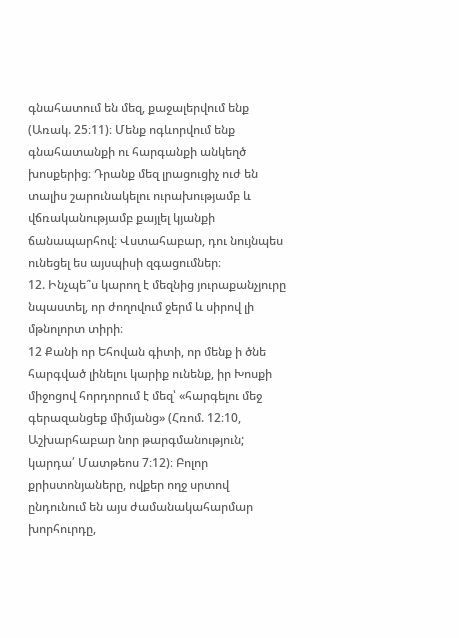գնահատում են մեզ, քաջալերվում ենք (Առակ. 25։11)։ Մենք ոգևորվում ենք գնահատանքի ու հարգանքի անկեղծ խոսքերից։ Դրանք մեզ լրացուցիչ ուժ են տալիս շարունակելու ուրախությամբ և վճռականությամբ քայլել կյանքի ճանապարհով։ Վստահաբար, դու նույնպես ունեցել ես այսպիսի զգացումներ։
12. Ինչպե՞ս կարող է մեզնից յուրաքանչյուրը նպաստել, որ ժողովում ջերմ և սիրով լի մթնոլորտ տիրի։
12 Քանի որ Եհովան գիտի, որ մենք ի ծնե հարգված լինելու կարիք ունենք, իր Խոսքի միջոցով հորդորում է մեզ՝ «հարգելու մեջ գերազանցեք միմյանց» (Հռոմ. 12։10, Աշխարհաբար նոր թարգմանություն; կարդա՛ Մատթեոս 7։12)։ Բոլոր քրիստոնյաները, ովքեր ողջ սրտով ընդունում են այս ժամանակահարմար խորհուրդը,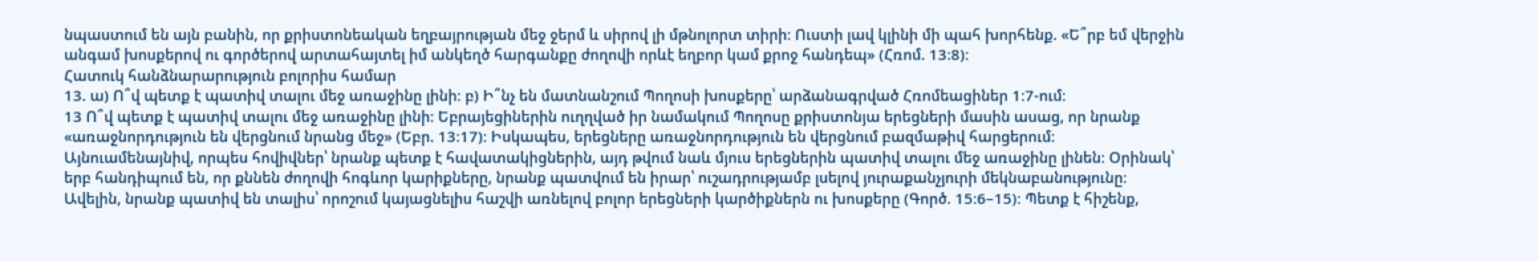նպաստում են այն բանին, որ քրիստոնեական եղբայրության մեջ ջերմ և սիրով լի մթնոլորտ տիրի։ Ուստի լավ կլինի մի պահ խորհենք. «Ե՞րբ եմ վերջին անգամ խոսքերով ու գործերով արտահայտել իմ անկեղծ հարգանքը ժողովի որևէ եղբոր կամ քրոջ հանդեպ» (Հռոմ. 13։8)։
Հատուկ հանձնարարություն բոլորիս համար
13. ա) Ո՞վ պետք է պատիվ տալու մեջ առաջինը լինի։ բ) Ի՞նչ են մատնանշում Պողոսի խոսքերը՝ արձանագրված Հռոմեացիներ 1։7-ում։
13 Ո՞վ պետք է պատիվ տալու մեջ առաջինը լինի։ Եբրայեցիներին ուղղված իր նամակում Պողոսը քրիստոնյա երեցների մասին ասաց, որ նրանք «առաջնորդություն են վերցնում նրանց մեջ» (Եբր. 13։17)։ Իսկապես, երեցները առաջնորդություն են վերցնում բազմաթիվ հարցերում։ Այնուամենայնիվ, որպես հովիվներ՝ նրանք պետք է հավատակիցներին, այդ թվում նաև մյուս երեցներին պատիվ տալու մեջ առաջինը լինեն։ Օրինակ՝ երբ հանդիպում են, որ քննեն ժողովի հոգևոր կարիքները, նրանք պատվում են իրար՝ ուշադրությամբ լսելով յուրաքանչյուրի մեկնաբանությունը։ Ավելին, նրանք պատիվ են տալիս՝ որոշում կայացնելիս հաշվի առնելով բոլոր երեցների կարծիքներն ու խոսքերը (Գործ. 15։6–15)։ Պետք է հիշենք,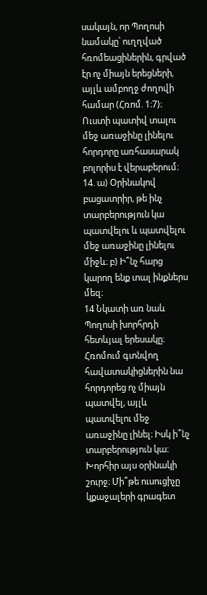սակայն, որ Պողոսի նամակը՝ ուղղված հռոմեացիներին, գրված էր ոչ միայն երեցների, այլև ամբողջ ժողովի համար (Հռոմ. 1։7)։ Ուստի պատիվ տալու մեջ առաջինը լինելու հորդորը առհասարակ բոլորիս է վերաբերում։
14. ա) Օրինակով բացատրիր, թե ինչ տարբերություն կա պատվելու և պատվելու մեջ առաջինը լինելու միջև։ բ) Ի՞նչ հարց կարող ենք տալ ինքներս մեզ։
14 Նկատի առ նաև Պողոսի խորհրդի հետևյալ երեսակը։ Հռոմում գտնվող հավատակիցներին նա հորդորեց ոչ միայն պատվել, այլև պատվելու մեջ առաջինը լինել։ Իսկ ի՞նչ տարբերություն կա։ Խորհիր այս օրինակի շուրջ։ Մի՞թե ուսուցիչը կքաջալերի գրագետ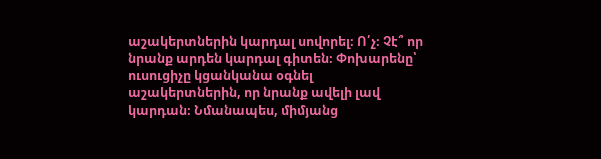աշակերտներին կարդալ սովորել։ Ո՛չ։ Չէ՞ որ նրանք արդեն կարդալ գիտեն։ Փոխարենը՝ ուսուցիչը կցանկանա օգնել աշակերտներին, որ նրանք ավելի լավ կարդան։ Նմանապես, միմյանց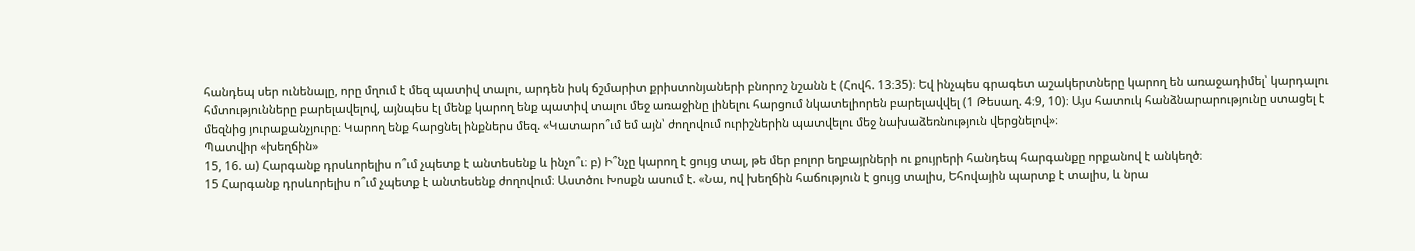հանդեպ սեր ունենալը, որը մղում է մեզ պատիվ տալու, արդեն իսկ ճշմարիտ քրիստոնյաների բնորոշ նշանն է (Հովհ. 13։35)։ Եվ ինչպես գրագետ աշակերտները կարող են առաջադիմել՝ կարդալու հմտությունները բարելավելով, այնպես էլ մենք կարող ենք պատիվ տալու մեջ առաջինը լինելու հարցում նկատելիորեն բարելավվել (1 Թեսաղ. 4։9, 10)։ Այս հատուկ հանձնարարությունը ստացել է մեզնից յուրաքանչյուրը։ Կարող ենք հարցնել ինքներս մեզ. «Կատարո՞ւմ եմ այն՝ ժողովում ուրիշներին պատվելու մեջ նախաձեռնություն վերցնելով»։
Պատվիր «խեղճին»
15, 16. ա) Հարգանք դրսևորելիս ո՞ւմ չպետք է անտեսենք և ինչո՞ւ։ բ) Ի՞նչը կարող է ցույց տալ, թե մեր բոլոր եղբայրների ու քույրերի հանդեպ հարգանքը որքանով է անկեղծ։
15 Հարգանք դրսևորելիս ո՞ւմ չպետք է անտեսենք ժողովում։ Աստծու Խոսքն ասում է. «Նա, ով խեղճին հաճություն է ցույց տալիս, Եհովային պարտք է տալիս, և նրա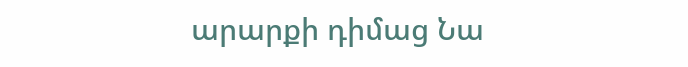արարքի դիմաց Նա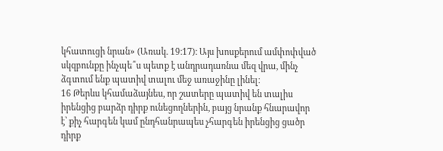կհատուցի նրան» (Առակ. 19։17)։ Այս խոսքերում ամփոփված սկզբունքը ինչպե՞ս պետք է անդրադառնա մեզ վրա, մինչ ձգտում ենք պատիվ տալու մեջ առաջինը լինել։
16 Թերևս կհամաձայնես, որ շատերը պատիվ են տալիս իրենցից բարձր դիրք ունեցողներին, բայց նրանք հնարավոր է՝ քիչ հարգեն կամ ընդհանրապես չհարգեն իրենցից ցածր դիրք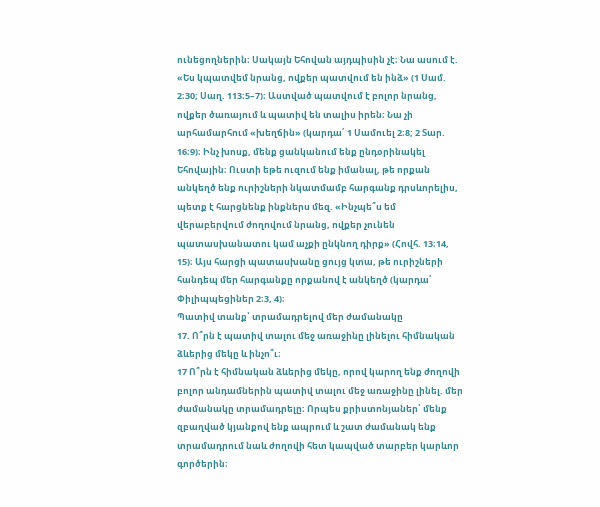ունեցողներին։ Սակայն Եհովան այդպիսին չէ։ Նա ասում է. «Ես կպատվեմ նրանց, ովքեր պատվում են ինձ» (1 Սամ. 2։30; Սաղ. 113։5–7)։ Աստված պատվում է բոլոր նրանց, ովքեր ծառայում և պատիվ են տալիս իրեն։ Նա չի արհամարհում «խեղճին» (կարդա՛ 1 Սամուել 2։8; 2 Տար. 16։9)։ Ինչ խոսք, մենք ցանկանում ենք ընդօրինակել Եհովային։ Ուստի եթե ուզում ենք իմանալ, թե որքան անկեղծ ենք ուրիշների նկատմամբ հարգանք դրսևորելիս, պետք է հարցնենք ինքներս մեզ. «Ինչպե՞ս եմ վերաբերվում ժողովում նրանց, ովքեր չունեն պատասխանատու կամ աչքի ընկնող դիրք» (Հովհ. 13։14, 15)։ Այս հարցի պատասխանը ցույց կտա, թե ուրիշների հանդեպ մեր հարգանքը որքանով է անկեղծ (կարդա՛ Փիլիպպեցիներ 2։3, 4)։
Պատիվ տանք՝ տրամադրելով մեր ժամանակը
17. Ո՞րն է պատիվ տալու մեջ առաջինը լինելու հիմնական ձևերից մեկը և ինչո՞ւ։
17 Ո՞րն է հիմնական ձևերից մեկը, որով կարող ենք ժողովի բոլոր անդամներին պատիվ տալու մեջ առաջինը լինել. մեր ժամանակը տրամադրելը։ Որպես քրիստոնյաներ՝ մենք զբաղված կյանքով ենք ապրում և շատ ժամանակ ենք տրամադրում նաև ժողովի հետ կապված տարբեր կարևոր գործերին։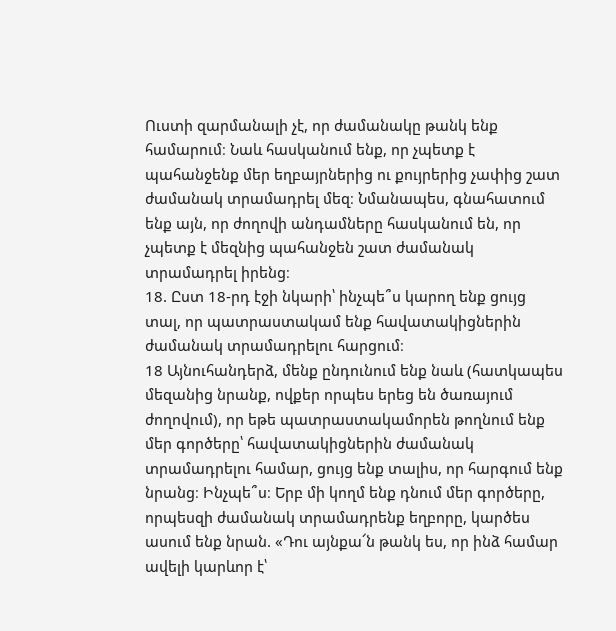Ուստի զարմանալի չէ, որ ժամանակը թանկ ենք համարում։ Նաև հասկանում ենք, որ չպետք է պահանջենք մեր եղբայրներից ու քույրերից չափից շատ ժամանակ տրամադրել մեզ։ Նմանապես, գնահատում ենք այն, որ ժողովի անդամները հասկանում են, որ չպետք է մեզնից պահանջեն շատ ժամանակ տրամադրել իրենց։
18. Ըստ 18-րդ էջի նկարի՝ ինչպե՞ս կարող ենք ցույց տալ, որ պատրաստակամ ենք հավատակիցներին ժամանակ տրամադրելու հարցում։
18 Այնուհանդերձ, մենք ընդունում ենք նաև (հատկապես մեզանից նրանք, ովքեր որպես երեց են ծառայում ժողովում), որ եթե պատրաստակամորեն թողնում ենք մեր գործերը՝ հավատակիցներին ժամանակ տրամադրելու համար, ցույց ենք տալիս, որ հարգում ենք նրանց։ Ինչպե՞ս։ Երբ մի կողմ ենք դնում մեր գործերը, որպեսզի ժամանակ տրամադրենք եղբորը, կարծես ասում ենք նրան. «Դու այնքա՜ն թանկ ես, որ ինձ համար ավելի կարևոր է՝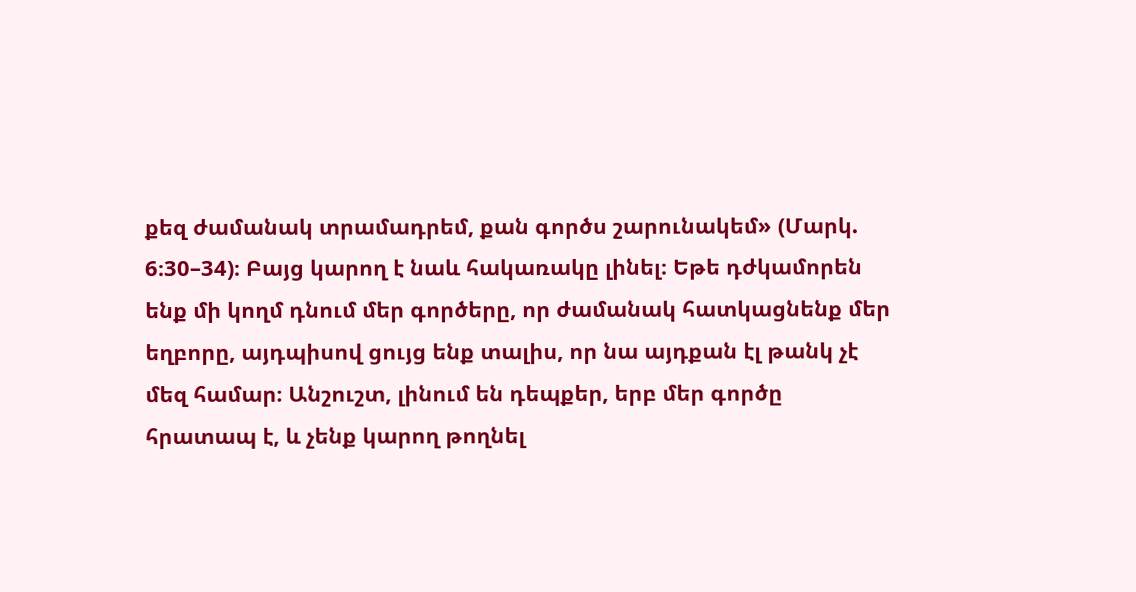քեզ ժամանակ տրամադրեմ, քան գործս շարունակեմ» (Մարկ. 6։30–34)։ Բայց կարող է նաև հակառակը լինել։ Եթե դժկամորեն ենք մի կողմ դնում մեր գործերը, որ ժամանակ հատկացնենք մեր եղբորը, այդպիսով ցույց ենք տալիս, որ նա այդքան էլ թանկ չէ մեզ համար։ Անշուշտ, լինում են դեպքեր, երբ մեր գործը հրատապ է, և չենք կարող թողնել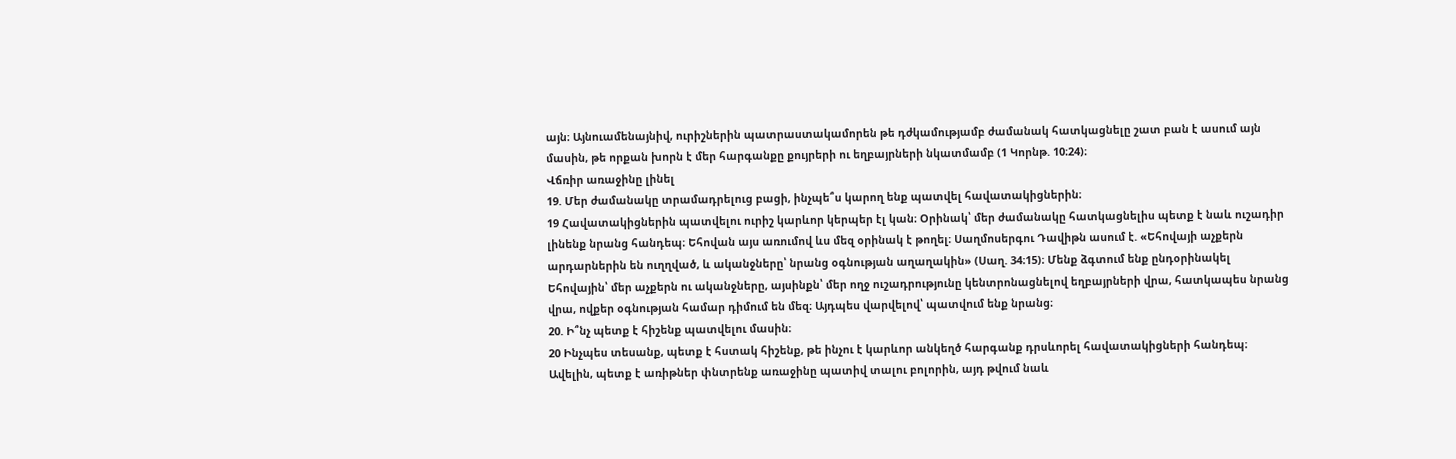այն։ Այնուամենայնիվ, ուրիշներին պատրաստակամորեն թե դժկամությամբ ժամանակ հատկացնելը շատ բան է ասում այն մասին, թե որքան խորն է մեր հարգանքը քույրերի ու եղբայրների նկատմամբ (1 Կորնթ. 10։24)։
Վճռիր առաջինը լինել
19. Մեր ժամանակը տրամադրելուց բացի, ինչպե՞ս կարող ենք պատվել հավատակիցներին։
19 Հավատակիցներին պատվելու ուրիշ կարևոր կերպեր էլ կան։ Օրինակ՝ մեր ժամանակը հատկացնելիս պետք է նաև ուշադիր լինենք նրանց հանդեպ։ Եհովան այս առումով ևս մեզ օրինակ է թողել։ Սաղմոսերգու Դավիթն ասում է. «Եհովայի աչքերն արդարներին են ուղղված, և ականջները՝ նրանց օգնության աղաղակին» (Սաղ. 34։15)։ Մենք ձգտում ենք ընդօրինակել Եհովային՝ մեր աչքերն ու ականջները, այսինքն՝ մեր ողջ ուշադրությունը կենտրոնացնելով եղբայրների վրա, հատկապես նրանց վրա, ովքեր օգնության համար դիմում են մեզ։ Այդպես վարվելով՝ պատվում ենք նրանց։
20. Ի՞նչ պետք է հիշենք պատվելու մասին։
20 Ինչպես տեսանք, պետք է հստակ հիշենք, թե ինչու է կարևոր անկեղծ հարգանք դրսևորել հավատակիցների հանդեպ։ Ավելին, պետք է առիթներ փնտրենք առաջինը պատիվ տալու բոլորին, այդ թվում նաև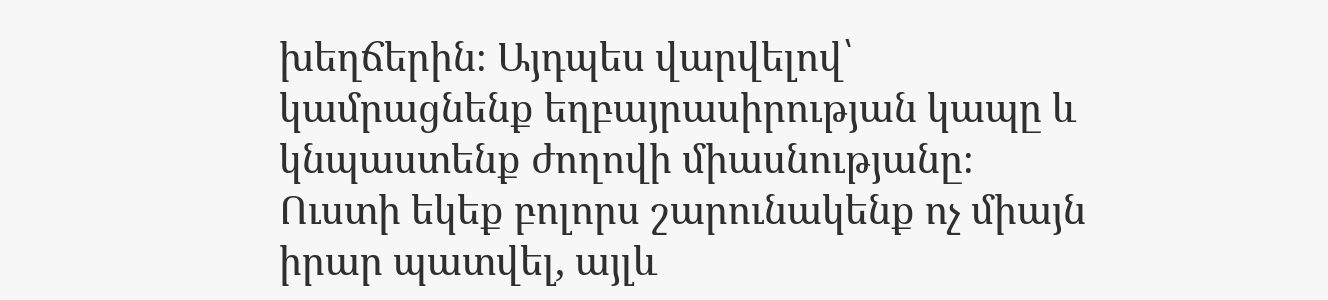խեղճերին։ Այդպես վարվելով՝ կամրացնենք եղբայրասիրության կապը և կնպաստենք ժողովի միասնությանը։ Ուստի եկեք բոլորս շարունակենք ոչ միայն իրար պատվել, այլև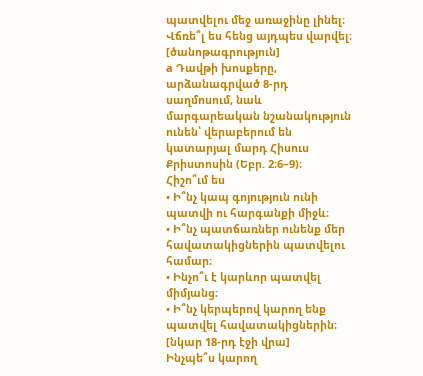պատվելու մեջ առաջինը լինել։ Վճռե՞լ ես հենց այդպես վարվել։
[ծանոթագրություն]
a Դավթի խոսքերը, արձանագրված 8-րդ սաղմոսում, նաև մարգարեական նշանակություն ունեն՝ վերաբերում են կատարյալ մարդ Հիսուս Քրիստոսին (Եբր. 2։6–9)։
Հիշո՞ւմ ես
• Ի՞նչ կապ գոյություն ունի պատվի ու հարգանքի միջև։
• Ի՞նչ պատճառներ ունենք մեր հավատակիցներին պատվելու համար։
• Ինչո՞ւ է կարևոր պատվել միմյանց։
• Ի՞նչ կերպերով կարող ենք պատվել հավատակիցներին։
[նկար 18-րդ էջի վրա]
Ինչպե՞ս կարող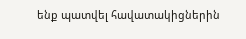ենք պատվել հավատակիցներին